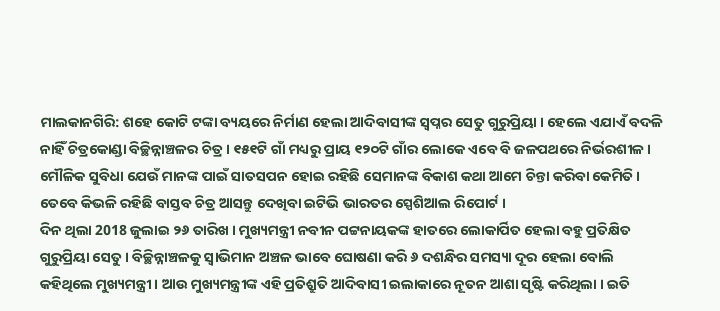ମାଲକାନଗିରି: ଶହେ କୋଟି ଟଙ୍କା ବ୍ୟୟରେ ନିର୍ମାଣ ହେଲା ଆଦିବାସୀଙ୍କ ସ୍ବପ୍ନର ସେତୁ ଗୁରୁପ୍ରିୟା । ହେଲେ ଏଯାଏଁ ବଦଳି ନାହିଁ ଚିତ୍ରକୋଣ୍ଡା ବିଚ୍ଛିନ୍ନାଞ୍ଚଳର ଚିତ୍ର । ୧୫୧ଟି ଗାଁ ମଧ୍ୟରୁ ପ୍ରାୟ ୧୨୦ଟି ଗାଁର ଲୋକେ ଏବେ ବି ଜଳପଥରେ ନିର୍ଭରଶୀଳ । ମୌଳିକ ସୁବିଧା ଯେଉଁ ମାନଙ୍କ ପାଇଁ ସାତସପନ ହୋଇ ରହିଛି ସେମାନଙ୍କ ବିକାଶ କଥା ଆମେ ଚିନ୍ତା କରିବା କେମିତି । ତେବେ କିଭଳି ରହିଛି ବାସ୍ତବ ଚିତ୍ର ଆସନ୍ତୁ ଦେଖିବା ଇଟିଭି ଭାରତର ସ୍ପେଶିଆଲ ରିପୋର୍ଟ ।
ଦିନ ଥିଲା 2018 ଜୁଲାଇ ୨୬ ତାରିଖ । ମୁଖ୍ୟମନ୍ତ୍ରୀ ନବୀନ ପଟ୍ଟନାୟକଙ୍କ ହାତରେ ଲୋକାର୍ପିତ ହେଲା ବହୁ ପ୍ରତିକ୍ଷିତ ଗୁରୁପ୍ରିୟା ସେତୁ । ବିଚ୍ଛିନ୍ନାଞ୍ଚଳକୁ ସ୍ବାଭିମାନ ଅଞ୍ଚଳ ଭାବେ ଘୋଷଣା କରି ୬ ଦଶନ୍ଧିର ସମସ୍ୟା ଦୂର ହେଲା ବୋଲି କହିଥିଲେ ମୁଖ୍ୟମନ୍ତ୍ରୀ । ଆଉ ମୁଖ୍ୟମନ୍ତ୍ରୀଙ୍କ ଏହି ପ୍ରତିଶ୍ରୁତି ଆଦିବାସୀ ଇଲାକାରେ ନୂତନ ଆଶା ସୃଷ୍ଟି କରିଥିଲା । ଇତି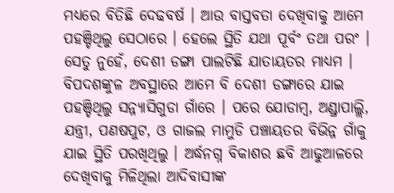ମଧ୍ୟରେ ବିତିଛି ଦେଢବର୍ଷ । ଆଉ ବାସ୍ତବତା ଦେଖିବାକୁ ଆମେ ପହଞ୍ଚିଥିଲୁ ସେଠାରେ । ହେଲେ ସ୍ଥିତି ଯଥା ପୂର୍ବଂ ତଥା ପରଂ । ସେତୁ ନୁହେଁ, ଦେଶୀ ଡଙ୍ଗା ପାଲଟିଛି ଯାତାୟତର ମାଧ୍ୟମ ।
ବିପଦଶଙ୍କୁଳ ଅବସ୍ଥାରେ ଆମେ ବି ଦେଶୀ ଡଙ୍ଗାରେ ଯାଇ ପହଞ୍ଚିଥିଲୁ ସନ୍ନ୍ୟାସିଗୁଡା ଗାଁରେ । ପରେ ଯୋଡାମ୍ବ, ଅଣ୍ଡ୍ରାପାଲ୍ଲି, ଯନ୍ତ୍ରୀ, ପଣଷପୁଟ, ଓ ଗାଜଲ ମାମୁଡି ପଞ୍ଚାୟତର ବିଭିନ୍ନ ଗାଁକୁ ଯାଇ ସ୍ଥିତି ପରଖିଥିଲୁ । ଅର୍ଦ୍ଧନଗ୍ନ ବିକାଶର ଛବି ଆଢୁଆଳରେ ଦେଖିବାକୁ ମିଳିଥିଲା ଆଦିବାସୀଙ୍କ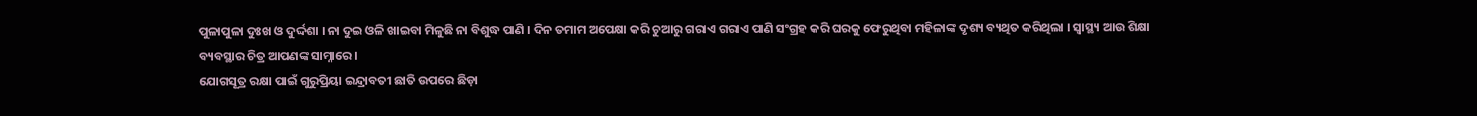ପୁଳାପୁଳା ଦୁଃଖ ଓ ଦୁର୍ଦ୍ଦଶା । ନା ଦୁଇ ଓଳି ଖାଇବା ମିଳୁଛି ନା ବିଶୁଦ୍ଧ ପାଣି । ଦିନ ତମାମ ଅପେକ୍ଷା କରି ଚୁଆରୁ ଗରାଏ ଗରାଏ ପାଣି ସଂଗ୍ରହ କରି ଘରକୁ ଫେରୁଥିବା ମହିଳାଙ୍କ ଦୃଶ୍ୟ ବ୍ୟଥିତ କରିଥିଲା । ସ୍ବାସ୍ଥ୍ୟ ଆଉ ଶିକ୍ଷା ବ୍ୟବସ୍ଥାର ଚିତ୍ର ଆପଣଙ୍କ ସାମ୍ନାରେ ।
ଯୋଗସୂତ୍ର ରକ୍ଷା ପାଇଁ ଗୁରୁପ୍ରିୟା ଇନ୍ଦ୍ରାବତୀ ଛାତି ଉପରେ ଛିଡ଼ା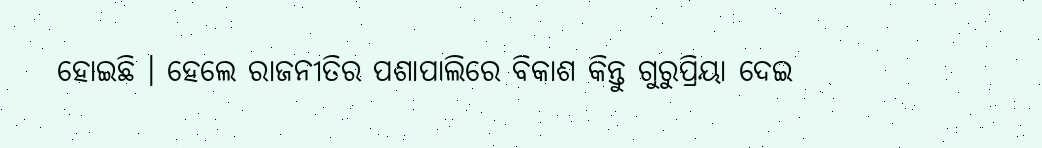ହୋଇଛି । ହେଲେ ରାଜନୀତିର ପଶାପାଲିରେ ବିକାଶ କିନ୍ତୁ ଗୁରୁପ୍ରିୟା ଦେଇ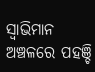ସ୍ବାଭିମାନ ଅଞ୍ଚଳରେ ପହଞ୍ଚି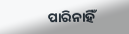ପାରିନାହିଁ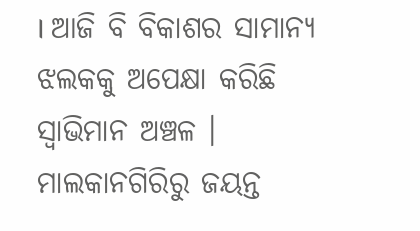। ଆଜି ବି ବିକାଶର ସାମାନ୍ୟ ଝଲକକୁ ଅପେକ୍ଷା କରିଛି ସ୍ବାଭିମାନ ଅଞ୍ଚଳ ।
ମାଲକାନଗିରିରୁ ଜୟନ୍ତ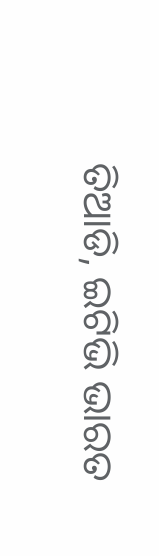ତିଆଡି, ଇଟିଭି ଭାରତ